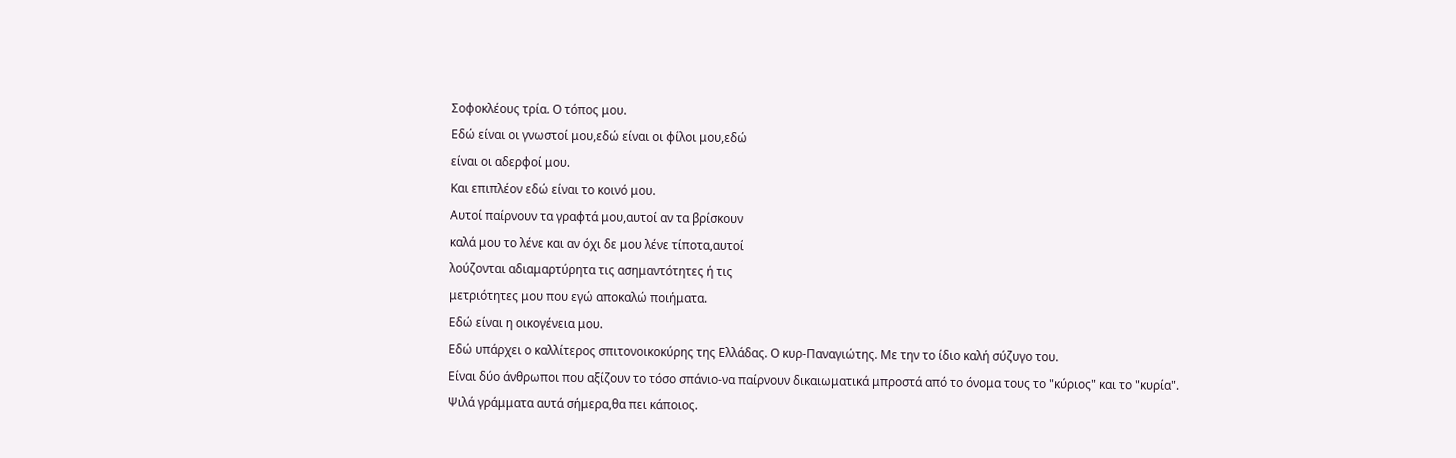Σοφοκλέους τρία. Ο τόπος μου.
Εδώ είναι οι γνωστοί μου,εδώ είναι οι φίλοι μου,εδώ
είναι οι αδερφοί μου.
Και επιπλέον εδώ είναι το κοινό μου.
Αυτοί παίρνουν τα γραφτά μου,αυτοί αν τα βρίσκουν
καλά μου το λένε και αν όχι δε μου λένε τίποτα,αυτοί
λούζονται αδιαμαρτύρητα τις ασημαντότητες ή τις
μετριότητες μου που εγώ αποκαλώ ποιήματα.
Εδώ είναι η οικογένεια μου.
Εδώ υπάρχει ο καλλίτερος σπιτονοικοκύρης της Ελλάδας. Ο κυρ-Παναγιώτης. Με την το ίδιο καλή σύζυγο του.
Είναι δύο άνθρωποι που αξίζουν το τόσο σπάνιο-να παίρνουν δικαιωματικά μπροστά από το όνομα τους το "κύριος" και το "κυρία".
Ψιλά γράμματα αυτά σήμερα,θα πει κάποιος.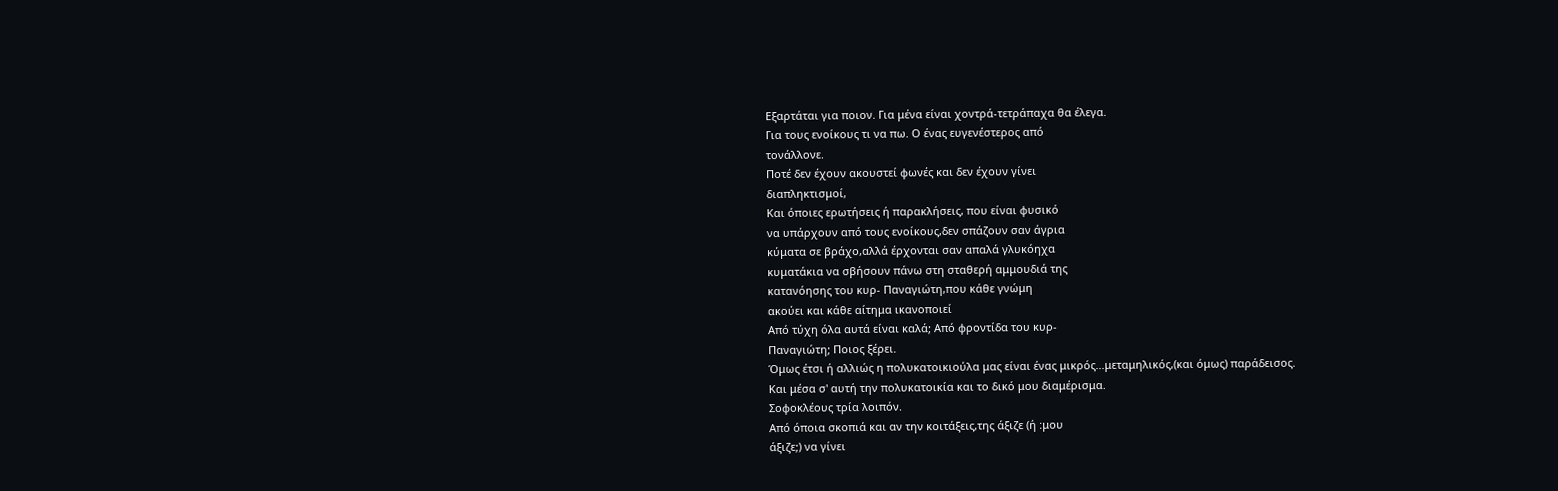Εξαρτάται για ποιον. Για μένα είναι χοντρά-τετράπαχα θα έλεγα.
Για τους ενοίκους τι να πω. Ο ένας ευγενέστερος από
τονάλλονε.
Ποτέ δεν έχουν ακουστεί φωνές και δεν έχουν γίνει
διαπληκτισμοί,
Και όποιες ερωτήσεις ή παρακλήσεις, που είναι φυσικό
να υπάρχουν από τους ενοίκους,δεν σπάζουν σαν άγρια
κύματα σε βράχο,αλλά έρχονται σαν απαλά γλυκόηχα
κυματάκια να σβήσουν πάνω στη σταθερή αμμουδιά της
κατανόησης του κυρ- Παναγιώτη,που κάθε γνώμη
ακούει και κάθε αίτημα ικανοποιεί
Από τύχη όλα αυτά είναι καλά; Από φροντίδα του κυρ-
Παναγιώτη; Ποιος ξέρει.
Όμως έτσι ή αλλιώς η πολυκατοικιούλα μας είναι ένας μικρός...μεταμηλικός,(και όμως) παράδεισος.
Και μέσα σ' αυτή την πολυκατοικία και το δικό μου διαμέρισμα.
Σοφοκλέους τρία λοιπόν.
Από όποια σκοπιά και αν την κοιτάξεις,της άξιζε (ή :μου
άξιζε;) να γίνει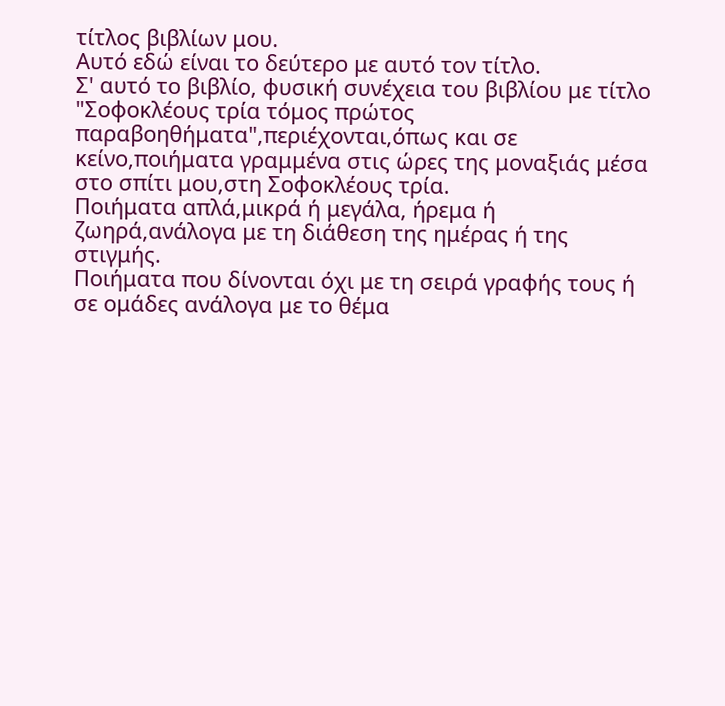τίτλος βιβλίων μου.
Αυτό εδώ είναι το δεύτερο με αυτό τον τίτλο.
Σ' αυτό το βιβλίο, φυσική συνέχεια του βιβλίου με τίτλο
"Σοφοκλέους τρία τόμος πρώτος
παραβοηθήματα",περιέχονται,όπως και σε
κείνο,ποιήματα γραμμένα στις ώρες της μοναξιάς μέσα
στο σπίτι μου,στη Σοφοκλέους τρία.
Ποιήματα απλά,μικρά ή μεγάλα, ήρεμα ή
ζωηρά,ανάλογα με τη διάθεση της ημέρας ή της
στιγμής.
Ποιήματα που δίνονται όχι με τη σειρά γραφής τους ή
σε ομάδες ανάλογα με το θέμα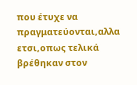που έτυχε να
πραγματεύονται,αλλα ετσι,οπως τελικά βρέθηκαν στον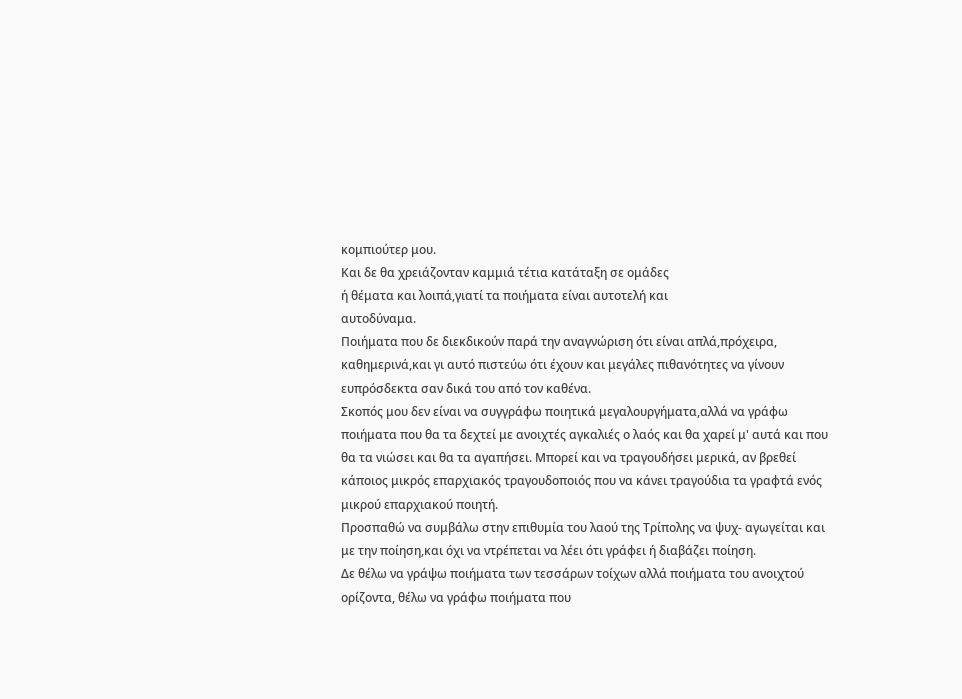κομπιούτερ μου.
Και δε θα χρειάζονταν καμμιά τέτια κατάταξη σε ομάδες
ή θέματα και λοιπά,γιατί τα ποιήματα είναι αυτοτελή και
αυτοδύναμα.
Ποιήματα που δε διεκδικούν παρά την αναγνώριση ότι είναι απλά,πρόχειρα, καθημερινά,και γι αυτό πιστεύω ότι έχουν και μεγάλες πιθανότητες να γίνουν ευπρόσδεκτα σαν δικά του από τον καθένα.
Σκοπός μου δεν είναι να συγγράφω ποιητικά μεγαλουργήματα,αλλά να γράφω ποιήματα που θα τα δεχτεί με ανοιχτές αγκαλιές ο λαός και θα χαρεί μ' αυτά και που θα τα νιώσει και θα τα αγαπήσει. Μπορεί και να τραγουδήσει μερικά, αν βρεθεί κάποιος μικρός επαρχιακός τραγουδοποιός που να κάνει τραγούδια τα γραφτά ενός μικρού επαρχιακού ποιητή.
Προσπαθώ να συμβάλω στην επιθυμία του λαού της Τρίπολης να ψυχ- αγωγείται και με την ποίηση,και όχι να ντρέπεται να λέει ότι γράφει ή διαβάζει ποίηση.
Δε θέλω να γράψω ποιήματα των τεσσάρων τοίχων αλλά ποιήματα του ανοιχτού ορίζοντα, θέλω να γράφω ποιήματα που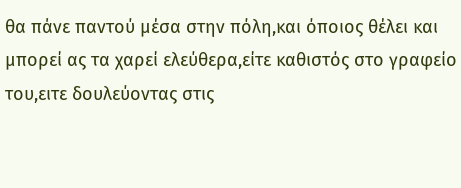θα πάνε παντού μέσα στην πόλη,και όποιος θέλει και μπορεί ας τα χαρεί ελεύθερα,είτε καθιστός στο γραφείο του,ειτε δουλεύοντας στις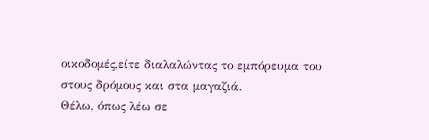οικοδομές,είτε διαλαλώντας το εμπόρευμα του στους δρόμους και στα μαγαζιά.
Θέλω, όπως λέω σε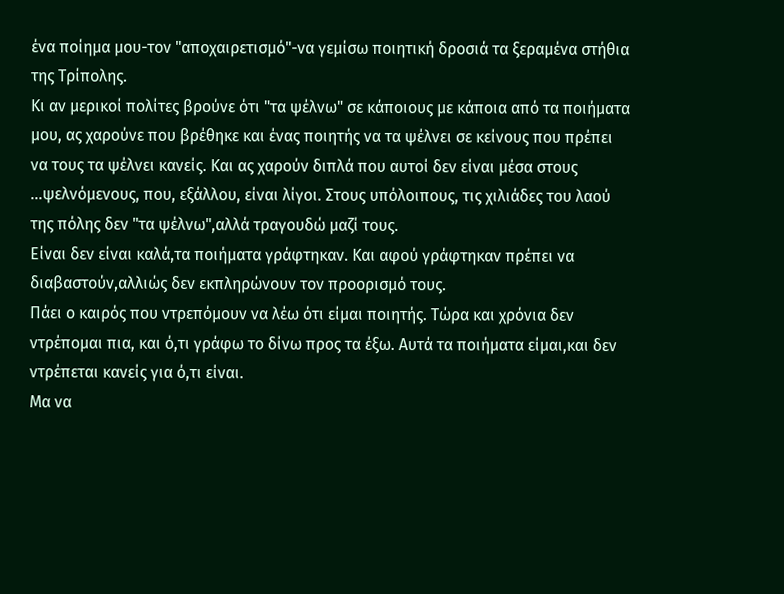ένα ποίημα μου-τον "αποχαιρετισμό"-να γεμίσω ποιητική δροσιά τα ξεραμένα στήθια της Τρίπολης.
Κι αν μερικοί πολίτες βρούνε ότι "τα ψέλνω" σε κάποιους με κάποια από τα ποιήματα μου, ας χαρούνε που βρέθηκε και ένας ποιητής να τα ψέλνει σε κείνους που πρέπει να τους τα ψέλνει κανείς. Και ας χαρούν διπλά που αυτοί δεν είναι μέσα στους ...ψελνόμενους, που, εξάλλου, είναι λίγοι. Στους υπόλοιπους, τις χιλιάδες του λαού της πόλης δεν "τα ψέλνω",αλλά τραγουδώ μαζί τους.
Είναι δεν είναι καλά,τα ποιήματα γράφτηκαν. Και αφού γράφτηκαν πρέπει να διαβαστούν,αλλιώς δεν εκπληρώνουν τον προορισμό τους.
Πάει ο καιρός που ντρεπόμουν να λέω ότι είμαι ποιητής. Τώρα και χρόνια δεν ντρέπομαι πια, και ό,τι γράφω το δίνω προς τα έξω. Αυτά τα ποιήματα είμαι,και δεν ντρέπεται κανείς για ό,τι είναι.
Μα να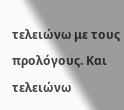τελειώνω με τους προλόγους. Και τελειώνω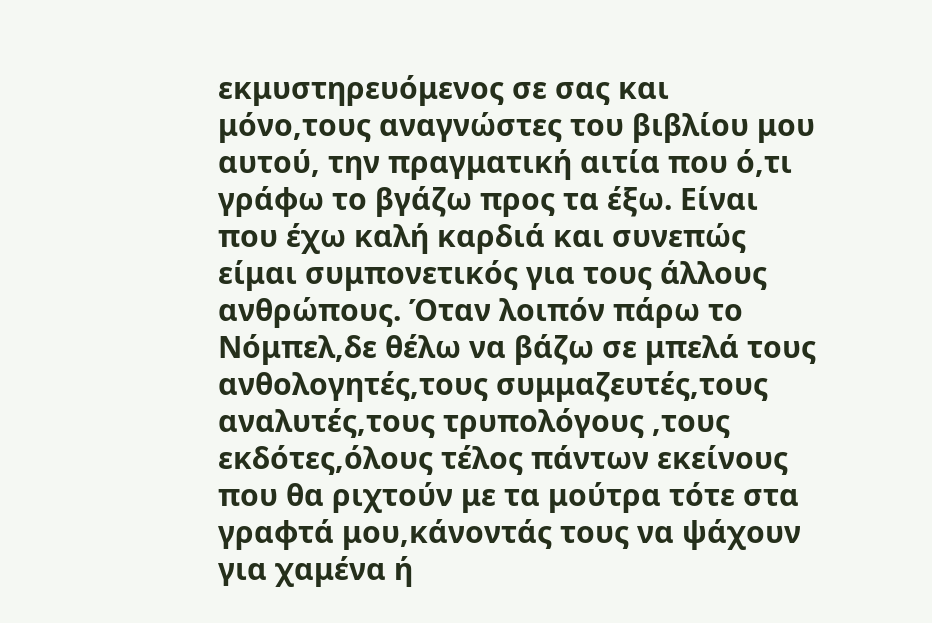εκμυστηρευόμενος σε σας και μόνο,τους αναγνώστες του βιβλίου μου αυτού, την πραγματική αιτία που ό,τι γράφω το βγάζω προς τα έξω. Είναι που έχω καλή καρδιά και συνεπώς είμαι συμπονετικός για τους άλλους ανθρώπους. Όταν λοιπόν πάρω το Νόμπελ,δε θέλω να βάζω σε μπελά τους ανθολογητές,τους συμμαζευτές,τους αναλυτές,τους τρυπολόγους ,τους εκδότες,όλους τέλος πάντων εκείνους που θα ριχτούν με τα μούτρα τότε στα γραφτά μου,κάνοντάς τους να ψάχουν για χαμένα ή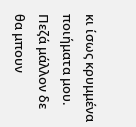κι ίσως κρυμμένα ποιήματα μου.
Πεζά μάλλον δε θα μπουν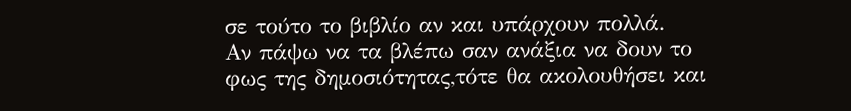σε τούτο το βιβλίο αν και υπάρχουν πολλά.
Αν πάψω να τα βλέπω σαν ανάξια να δουν το φως της δημοσιότητας,τότε θα ακολουθήσει και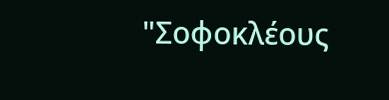"Σοφοκλέους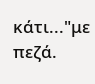κάτι..."με πεζά.